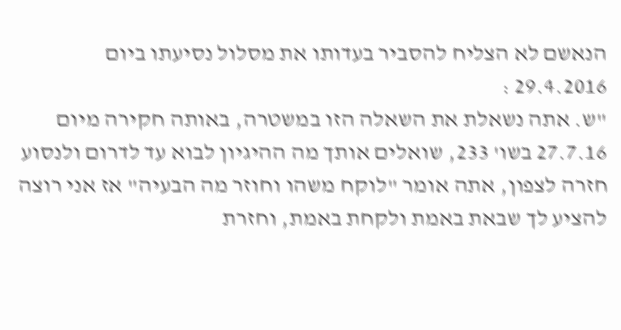הנאשם לא הצליח להסביר בעדותו את מסלול נסיעתו ביום 29.4.2016 :
"ש. אתה נשאלת את השאלה הזו במשטרה, באותה חקירה מיום 27.7.16 בשו' 233, שואלים אותך מה ההיגיון לבוא עד לדרום ולנסוע חזרה לצפון, אתה אומר "לוקח משהו וחוזר מה הבעיה" אז אני רוצה להציע לך שבאת באמת ולקחת באמת, וחזרת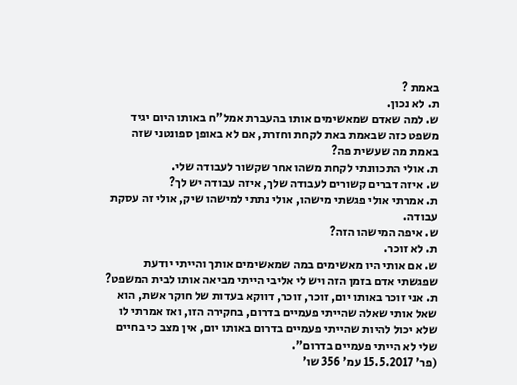באמת ?
ת. לא נכון.
ש. למה שאדם שמאשימים אותו בהעברת אמל"ח באותו היום יגיד משפט כזה שבאמת באת לקחת וחזרת, אם לא באופן ספונטני שזה באמת מה שעשית פה?
ת. אולי התכוונתי לקחת משהו אחר שקשור לעבודה שלי.
ש. איזה דברים קשורים לעבודה שלך, איזה עבודה יש לך?
ת. אמרתי אולי פגשתי מישהו, אולי נתתי למישהו שיק, אולי זה עסקת עבודה.
ש. איפה המישהו הזה?
ת. לא זוכר.
ש. אם אותי היו מאשימים במה שמאשימים אותך והייתי יודעת שפגשתי אדם בזמן הזה ויש לי אליבי הייתי מביאה אותו לבית המשפט?
ת. אני זוכר באותו יום, זוכר, זוכר, דווקא בעדות של חוקר אשת, הוא שאל אותי שאלה שהייתי פעמיים בדרום, בחקירה הזו, ואז אמרתי לו שלא יכול להיות שהייתי פעמיים בדרום באותו יום, אין מצב כי בחיים שלי לא הייתי פעמיים בדרום".
(פר' 15.5.2017 עמ' 356 שו'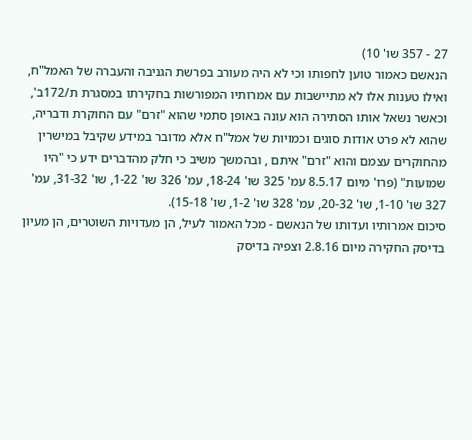27 - 357 שו' 10)
הנאשם כאמור טוען לחפותו וכי לא היה מעורב בפרשת הגניבה והעברה של האמל"ח, ואילו טענות אלו לא מתיישבות עם אמרותיו המפורשות בחקירתו במסגרת ת/172ב', וכאשר נשאל אותו הסתירה הוא עונה באופן סתמי שהוא "זרם" עם החוקרת ודבריה, שהוא לא פרט אודות סוגים וכמויות של אמל"ח אלא מדובר במידע שקיבל במישרין מהחוקרים עצמם והוא "זרם" איתם , ובהמשך משיב כי חלק מהדברים ידע כי "היו שמועות" (פרו' מיום 8.5.17 עמ' 325 שו' 18-24, עמ' 326 שו' 1-22, שו' 31-32, עמ' 327 שו' 1-10, שו' 20-32, עמ' 328 שו' 1-2, שו' 15-18).
סיכום אמרותיו ועדותו של הנאשם - מכל האמור לעיל, הן מעדויות השוטרים, הן מעיון בדיסק החקירה מיום 2.8.16 וצפיה בדיסק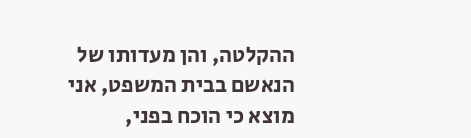ההקלטה, והן מעדותו של הנאשם בבית המשפט, אני מוצא כי הוכח בפני,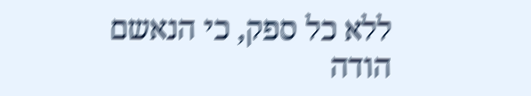ללא כל ספק, כי הנאשם הודה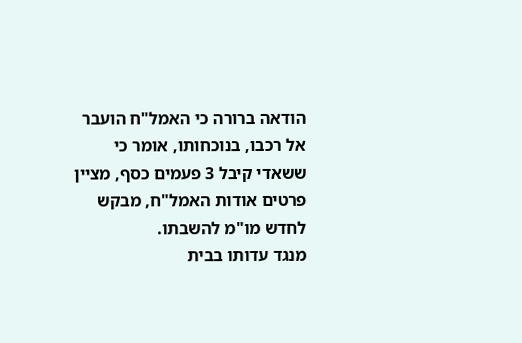הודאה ברורה כי האמל"ח הועבר אל רכבו, בנוכחותו, אומר כי ששאדי קיבל 3 פעמים כסף, מציין פרטים אודות האמל"ח, מבקש לחדש מו"מ להשבתו.
מנגד עדותו בבית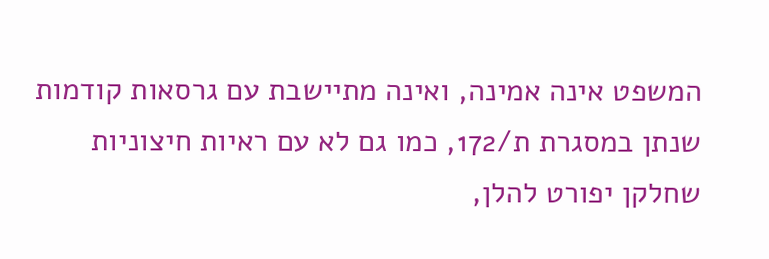המשפט אינה אמינה, ואינה מתיישבת עם גרסאות קודמות שנתן במסגרת ת/172, כמו גם לא עם ראיות חיצוניות שחלקן יפורט להלן,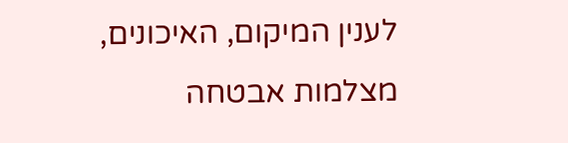לענין המיקום, האיכונים, מצלמות אבטחה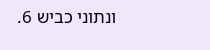ונתוני כביש 6.